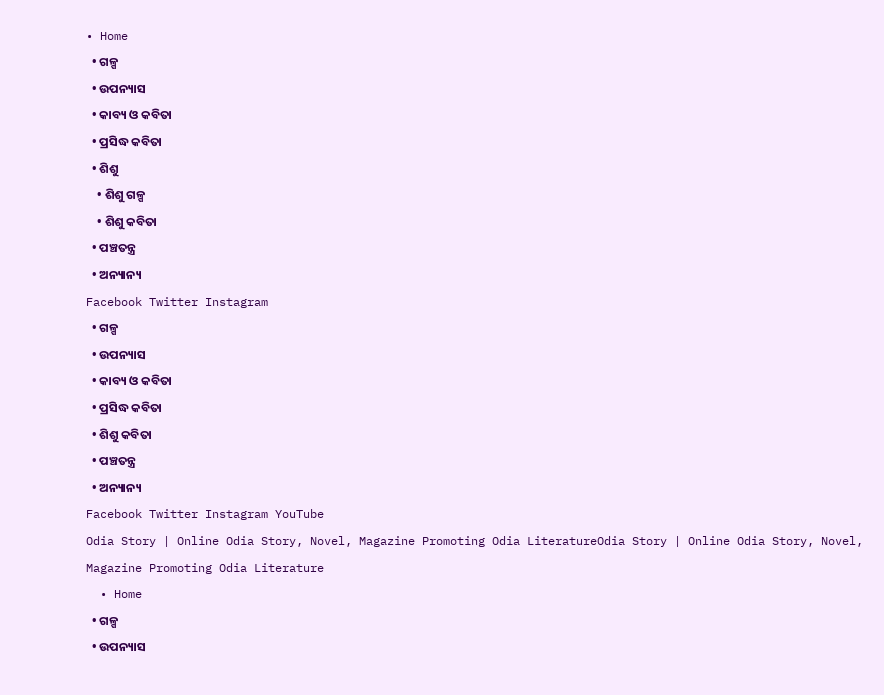• Home
  • ଗଳ୍ପ
  • ଉପନ୍ୟାସ
  • କାବ୍ୟ ଓ କବିତା
  • ପ୍ରସିଦ୍ଧ କବିତା
  • ଶିଶୁ
    • ଶିଶୁ ଗଳ୍ପ
    • ଶିଶୁ କବିତା
  • ପଞ୍ଚତନ୍ତ୍ର
  • ଅନ୍ୟାନ୍ୟ
Facebook Twitter Instagram
  • ଗଳ୍ପ
  • ଉପନ୍ୟାସ
  • କାବ୍ୟ ଓ କବିତା
  • ପ୍ରସିଦ୍ଧ କବିତା
  • ଶିଶୁ କବିତା
  • ପଞ୍ଚତନ୍ତ୍ର
  • ଅନ୍ୟାନ୍ୟ
Facebook Twitter Instagram YouTube
Odia Story | Online Odia Story, Novel, Magazine Promoting Odia LiteratureOdia Story | Online Odia Story, Novel, Magazine Promoting Odia Literature
  • Home
  • ଗଳ୍ପ
  • ଉପନ୍ୟାସ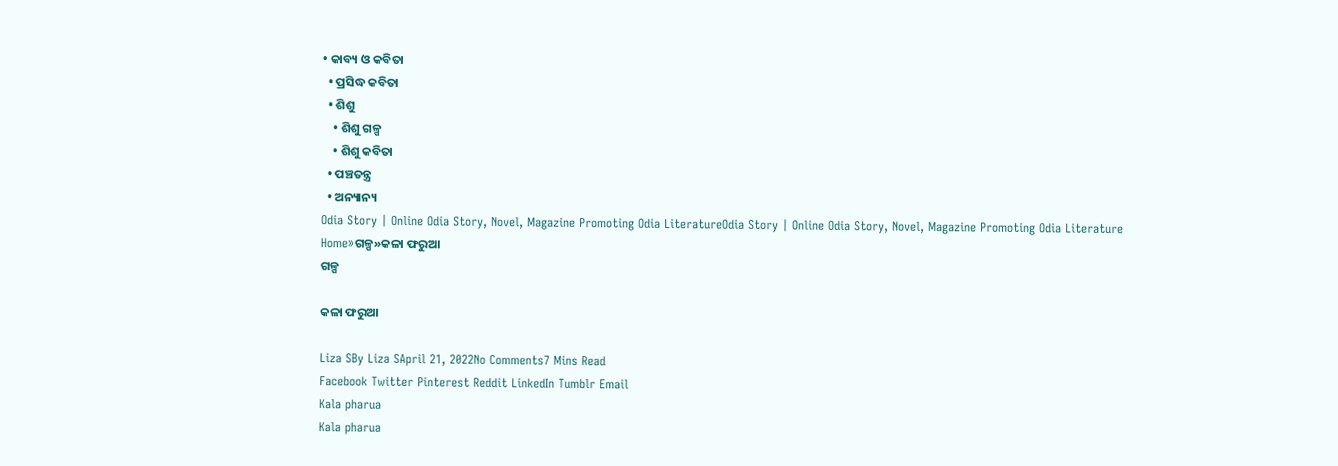• କାବ୍ୟ ଓ କବିତା
  • ପ୍ରସିଦ୍ଧ କବିତା
  • ଶିଶୁ
    • ଶିଶୁ ଗଳ୍ପ
    • ଶିଶୁ କବିତା
  • ପଞ୍ଚତନ୍ତ୍ର
  • ଅନ୍ୟାନ୍ୟ
Odia Story | Online Odia Story, Novel, Magazine Promoting Odia LiteratureOdia Story | Online Odia Story, Novel, Magazine Promoting Odia Literature
Home»ଗଳ୍ପ»କଳା ଫରୁଆ
ଗଳ୍ପ

କଳା ଫରୁଆ

Liza SBy Liza SApril 21, 2022No Comments7 Mins Read
Facebook Twitter Pinterest Reddit LinkedIn Tumblr Email
Kala pharua
Kala pharua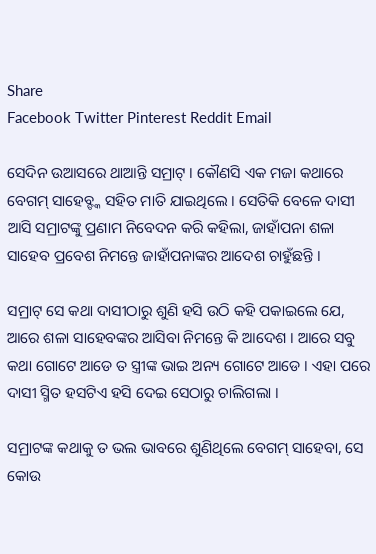Share
Facebook Twitter Pinterest Reddit Email

ସେଦିନ ଉଆସରେ ଥାଆନ୍ତି ସମ୍ରାଟ୍ । କୌଣସି ଏକ ମଜା କଥାରେ ବେଗମ୍ ସାହେବ୍ଙ୍କ ସହିତ ମାତି ଯାଇଥିଲେ । ସେତିକି ବେଳେ ଦାସୀ ଆସି ସମ୍ରାଟଙ୍କୁ ପ୍ରଣାମ ନିବେଦନ କରି କହିଲା, ଜାହାଁପନା ଶଳା ସାହେବ ପ୍ରବେଶ ନିମନ୍ତେ ଜାହାଁପନାଙ୍କର ଆଦେଶ ଚାହୁଁଛନ୍ତି ।

ସମ୍ରାଟ୍ ସେ କଥା ଦାସୀଠାରୁ ଶୁଣି ହସି ଉଠି କହି ପକାଇଲେ ଯେ, ଆରେ ଶଳା ସାହେବଙ୍କର ଆସିବା ନିମନ୍ତେ କି ଆଦେଶ । ଆରେ ସବୁ କଥା ଗୋଟେ ଆଡେ ତ ସ୍ତ୍ରୀଙ୍କ ଭାଇ ଅନ୍ୟ ଗୋଟେ ଆଡେ । ଏହା ପରେ ଦାସୀ ସ୍ମିତ ହସଟିଏ ହସି ଦେଇ ସେଠାରୁ ଚାଲିଗଲା ।

ସମ୍ରାଟଙ୍କ କଥାକୁ ତ ଭଲ ଭାବରେ ଶୁଣିଥିଲେ ବେଗମ୍ ସାହେବା, ସେ କୋଉ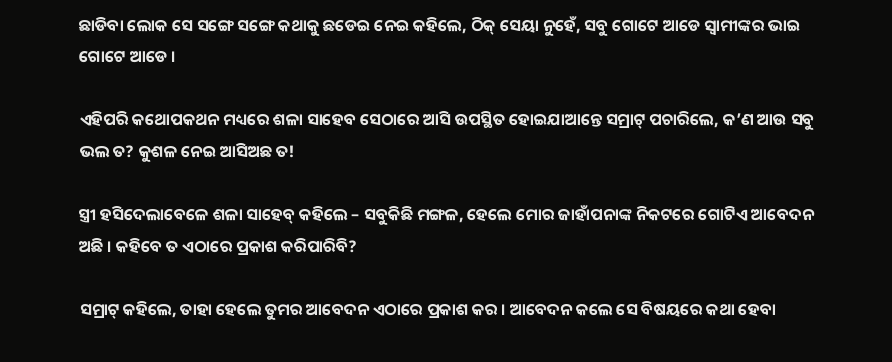ଛାଡିବା ଲୋକ ସେ ସଙ୍ଗେ ସଙ୍ଗେ କଥାକୁ ଛଡେଇ ନେଇ କହିଲେ, ଠିକ୍ ସେୟା ନୁହେଁ, ସବୁ ଗୋଟେ ଆଡେ ସ୍ୱାମୀଙ୍କର ଭାଇ ଗୋଟେ ଆଡେ ।

ଏହିପରି କଥୋପକଥନ ମଧ୍ୟରେ ଶଳା ସାହେବ ସେଠାରେ ଆସି ଉପସ୍ଥିତ ହୋଇଯାଆନ୍ତେ ସମ୍ରାଟ୍ ପଚାରିଲେ, କ’ଣ ଆଉ ସବୁ ଭଲ ତ? କୁଶଳ ନେଇ ଆସିଅଛ ତ!

ସ୍ତ୍ରୀ ହସିଦେଲାବେଳେ ଶଳା ସାହେବ୍ କହିଲେ – ସବୁକିଛି ମଙ୍ଗଳ, ହେଲେ ମୋର ଜାହାଁପନାଙ୍କ ନିକଟରେ ଗୋଟିଏ ଆବେଦନ ଅଛି । କହିବେ ତ ଏଠାରେ ପ୍ରକାଶ କରିପାରିବି?

ସମ୍ରାଟ୍ କହିଲେ, ତାହା ହେଲେ ତୁମର ଆବେଦନ ଏଠାରେ ପ୍ରକାଶ କର । ଆବେଦନ କଲେ ସେ ବିଷୟରେ କଥା ହେବା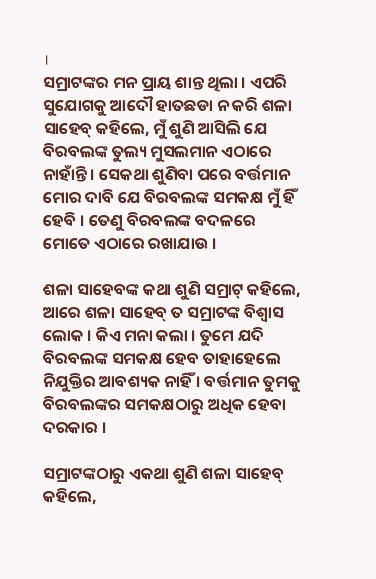।
ସମ୍ରାଟଙ୍କର ମନ ପ୍ରାୟ ଶାନ୍ତ ଥିଲା । ଏପରି ସୁଯୋଗକୁ ଆଦୌ ହାତଛଡା ନ କରି ଶଳା ସାହେବ୍ କହିଲେ, ମୁଁ ଶୁଣି ଆସିଲି ଯେ ବିରବଲଙ୍କ ତୁଲ୍ୟ ମୁସଲମାନ ଏଠାରେ ନାହାଁନ୍ତି । ସେକଥା ଶୁଣିବା ପରେ ବର୍ତ୍ତମାନ ମୋର ଦାବି ଯେ ବିରବଲଙ୍କ ସମକକ୍ଷ ମୁଁ ହିଁ ହେବି । ତେଣୁ ବିରବଲଙ୍କ ବଦଳରେ ମୋତେ ଏଠାରେ ରଖାଯାଉ ।

ଶଳା ସାହେବଙ୍କ କଥା ଶୁଣି ସମ୍ରାଟ୍ କହିଲେ, ଆରେ ଶଳା ସାହେବ୍ ତ ସମ୍ରାଟଙ୍କ ବିଶ୍ୱାସ ଲୋକ । କିଏ ମନା କଲା । ତୁମେ ଯଦି ବିରବଲଙ୍କ ସମକକ୍ଷ ହେବ ତାହାହେଲେ ନିଯୁକ୍ତିର ଆବଶ୍ୟକ ନାହିଁ । ବର୍ତ୍ତମାନ ତୁମକୁ ବିରବଲଙ୍କର ସମକକ୍ଷଠାରୁ ଅଧିକ ହେବା ଦରକାର ।

ସମ୍ରାଟଙ୍କଠାରୁ ଏକଥା ଶୁଣି ଶଳା ସାହେବ୍ କହିଲେ,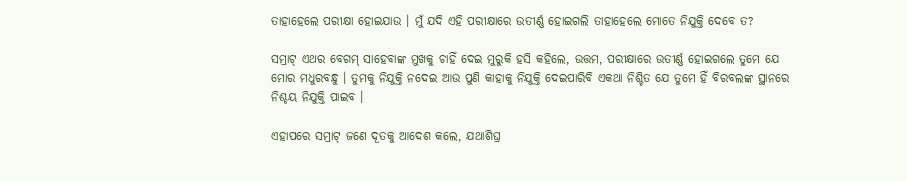ତାହାହେଲେ ପରୀକ୍ଷା ହୋଇଯାଉ । ମୁଁ ଯଦି ଏହି ପରୀକ୍ଷାରେ ଉତୀର୍ଣ୍ଣ ହୋଇଗଲି ତାହାହେଲେ ମୋତେ ନିଯୁକ୍ତି ଦେବେ ତ?

ସମ୍ରାଟ୍ ଏଥର ବେଗମ୍ ସାହେବାଙ୍କ ମୁଖକୁ ଚାହିଁ ଦେଇ ମୁରୁକି ହସି କହିଲେ, ଉତ୍ତମ, ପରୀକ୍ଷାରେ ଉତୀର୍ଣ୍ଣ ହୋଇଗଲେ ତୁମେ ଯେ ମୋର ମଧୁରବନ୍ଧୁ । ତୁମକୁ ନିଯୁକ୍ତି ନଦେଇ ଆଉ ପୁଣି କାହାକୁ ନିଯୁକ୍ତି ଦେଇପାରିବି ଏକଥା ନିଶ୍ଚିତ ଯେ ତୁମେ ହିଁ ବିରବଲଙ୍କ ସ୍ଥାନରେ ନିଶ୍ଚୟ ନିଯୁକ୍ତି ପାଇବ ।

ଏହାପରେ ସମ୍ରାଟ୍ ଜଣେ ଦୂତକୁ ଆଦେଶ କଲେ, ଯଥାଶିଘ୍ର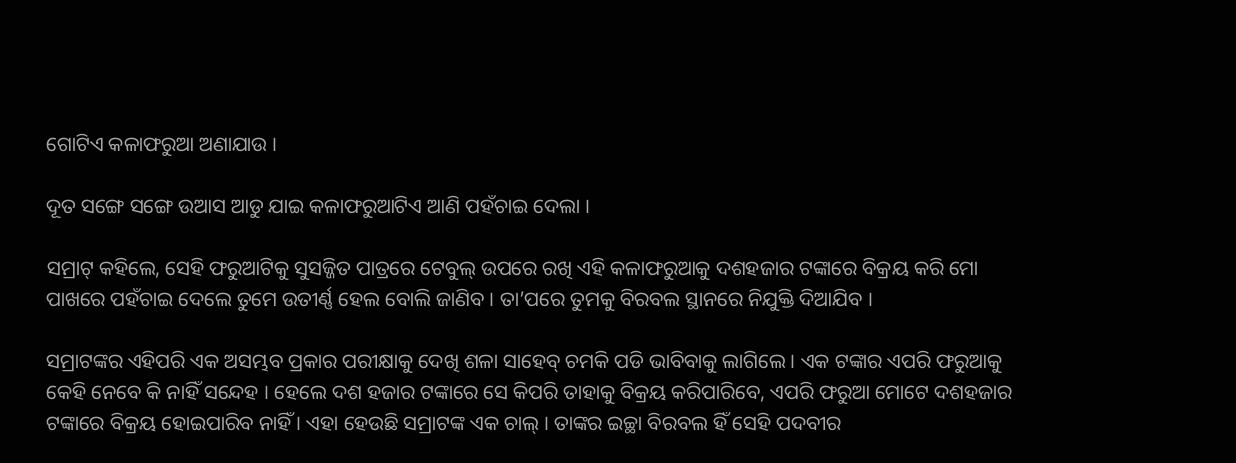ଗୋଟିଏ କଳାଫରୁଆ ଅଣାଯାଉ ।

ଦୂତ ସଙ୍ଗେ ସଙ୍ଗେ ଉଆସ ଆଡୁ ଯାଇ କଳାଫରୁଆଟିଏ ଆଣି ପହଁଚାଇ ଦେଲା ।

ସମ୍ରାଟ୍ କହିଲେ, ସେହି ଫରୁଆଟିକୁ ସୁସଜ୍ଜିତ ପାତ୍ରରେ ଟେବୁଲ୍ ଉପରେ ରଖି ଏହି କଳାଫରୁଆକୁ ଦଶହଜାର ଟଙ୍କାରେ ବିକ୍ରୟ କରି ମୋ ପାଖରେ ପହଁଚାଇ ଦେଲେ ତୁମେ ଉତୀର୍ଣ୍ଣ ହେଲ ବୋଲି ଜାଣିବ । ତା’ପରେ ତୁମକୁ ବିରବଲ ସ୍ଥାନରେ ନିଯୁକ୍ତି ଦିଆଯିବ ।

ସମ୍ରାଟଙ୍କର ଏହିପରି ଏକ ଅସମ୍ଭବ ପ୍ରକାର ପରୀକ୍ଷାକୁ ଦେଖି ଶଳା ସାହେବ୍ ଚମକି ପଡି ଭାବିବାକୁ ଲାଗିଲେ । ଏକ ଟଙ୍କାର ଏପରି ଫରୁଆକୁ କେହି ନେବେ କି ନାହିଁ ସନ୍ଦେହ । ହେଲେ ଦଶ ହଜାର ଟଙ୍କାରେ ସେ କିପରି ତାହାକୁ ବିକ୍ରୟ କରିପାରିବେ, ଏପରି ଫରୁଆ ମୋଟେ ଦଶହଜାର ଟଙ୍କାରେ ବିକ୍ରୟ ହୋଇପାରିବ ନାହିଁ । ଏହା ହେଉଛି ସମ୍ରାଟଙ୍କ ଏକ ଚାଲ୍ । ତାଙ୍କର ଇଚ୍ଛା ବିରବଲ ହିଁ ସେହି ପଦବୀର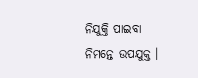ନିଯୁକ୍ତି ପାଇବା ନିମନ୍ତେ ଉପଯୁକ୍ତ ।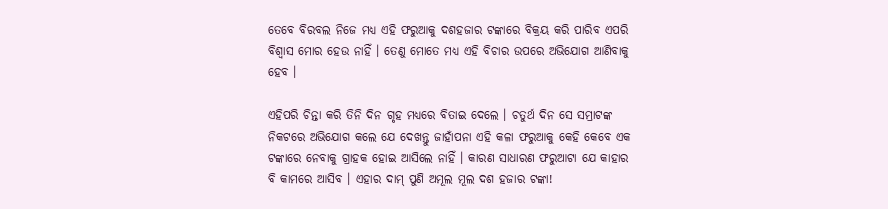ତେବେ ବିରବଲ ନିଜେ ମଧ୍ୟ ଏହି ଫରୁଆକୁ ଦଶହଜାର ଟଙ୍କାରେ ବିକ୍ରୟ କରି ପାରିବ ଏପରି ବିଶ୍ୱାସ ମୋର ହେଉ ନାହିଁ । ତେଣୁ ମୋତେ ମଧ୍ୟ ଏହି ବିଚାର ଉପରେ ଅଭିଯୋଗ ଆଣିବାକୁ ହେବ ।

ଏହିପରି ଚିନ୍ତା କରି ତିନି ଦିନ ଗୃହ ମଧ୍ୟରେ ବିତାଇ ଦେଲେ । ଚତୁର୍ଥ ଦିନ ସେ ସମ୍ରାଟଙ୍କ ନିକଟରେ ଅଭିଯୋଗ କଲେ ଯେ ଦେଖନ୍ତୁ ଜାହାଁପନା ଏହି କଳା ଫରୁଆକୁ କେହି କେବେ ଏକ ଟଙ୍କାରେ ନେବାକୁ ଗ୍ରାହକ ହୋଇ ଆସିଲେ ନାହିଁ । କାରଣ ସାଧାରଣ ଫରୁଆଟା ଯେ କାହାର ବି କାମରେ ଆସିବ । ଏହାର ଦାମ୍ ପୁଣି ଅମୂଲ ମୂଲ ଦଶ ହଜାର ଟଙ୍କା!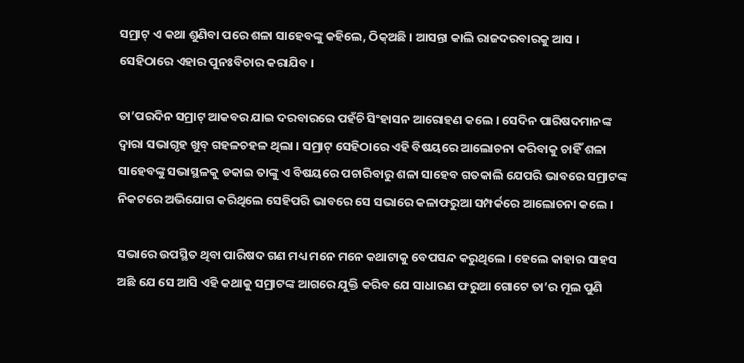ସମ୍ରାଟ୍ ଏ କଥା ଶୁଣିବା ପରେ ଶଳା ସାହେବଙ୍କୁ କହିଲେ, ଠିକ୍ଅଛି । ଆସନ୍ତା କାଲି ରାଜଦରବାରକୁ ଆସ । ସେହିଠାରେ ଏହାର ପୁନଃବିଚାର କରାଯିବ ।

ତା’ପରଦିନ ସମ୍ରାଟ୍ ଆକବର ଯାଇ ଦରବାରରେ ପହଁଚି ସିଂହାସନ ଆରୋହଣ କଲେ । ସେଦିନ ପାରିଷଦମାନଙ୍କ ଦ୍ୱାରା ସଭାଗୃହ ଖୁବ୍ ଗହଳଚହଳ ଥିଲା । ସମ୍ରାଟ୍ ସେହିଠାରେ ଏହି ବିଷୟରେ ଆଲୋଚନା କରିବାକୁ ଚାହିଁ ଶଳା ସାହେବଙ୍କୁ ସଭାସ୍ଥଳକୁ ଡକାଇ ତାଙ୍କୁ ଏ ବିଷୟରେ ପଚାରିବାରୁ ଶଳା ସାହେବ ଗତକାଲି ଯେପରି ଭାବରେ ସମ୍ରାଟଙ୍କ ନିକଟରେ ଅଭିଯୋଗ କରିଥିଲେ ସେହିପରି ଭାବରେ ସେ ସଭାରେ କଳାଫରୁଆ ସମ୍ପର୍କରେ ଆଲୋଚନା କଲେ ।

ସଭାରେ ଉପସ୍ଥିତ ଥିବା ପାରିଷଦ ଗଣ ମଧ୍ୟ ମନେ ମନେ କଥାଟାକୁ ବେପସନ୍ଦ କରୁଥିଲେ । ହେଲେ କାହାର ସାହସ ଅଛି ଯେ ସେ ଆସି ଏହି କଥାକୁ ସମ୍ରାଟଙ୍କ ଆଗରେ ଯୁକ୍ତି କରିବ ଯେ ସାଧାରଣ ଫରୁଆ ଗୋଟେ ତା’ର ମୂଲ ପୁଣି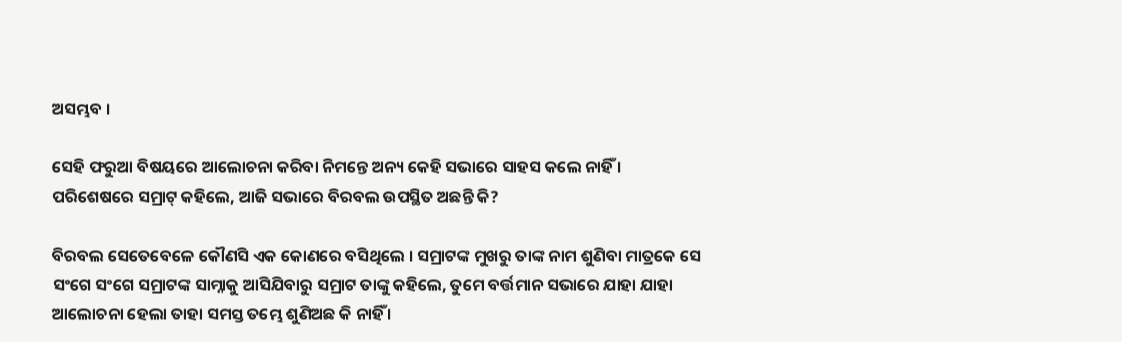ଅସମ୍ଭବ ।

ସେହି ଫରୁଆ ବିଷୟରେ ଆଲୋଚନା କରିବା ନିମନ୍ତେ ଅନ୍ୟ କେହି ସଭାରେ ସାହସ କଲେ ନାହିଁ । ପରିଶେଷରେ ସମ୍ରାଟ୍ କହିଲେ, ଆଜି ସଭାରେ ବିରବଲ ଉପସ୍ଥିତ ଅଛନ୍ତି କି?

ବିରବଲ ସେତେବେଳେ କୌଣସି ଏକ କୋଣରେ ବସିଥିଲେ । ସମ୍ରାଟଙ୍କ ମୁଖରୁ ତାଙ୍କ ନାମ ଶୁଣିବା ମାତ୍ରକେ ସେ ସଂଗେ ସଂଗେ ସମ୍ରାଟଙ୍କ ସାମ୍ନାକୁ ଆସିଯିବାରୁ ସମ୍ରାଟ ତାଙ୍କୁ କହିଲେ, ତୁମେ ବର୍ତ୍ତମାନ ସଭାରେ ଯାହା ଯାହା ଆଲୋଚନା ହେଲା ତାହା ସମସ୍ତ ତମ୍ଭେ ଶୁଣିଅଛ କି ନାହିଁ ।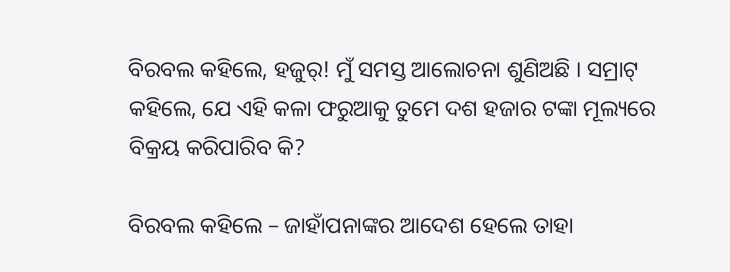ବିରବଲ କହିଲେ, ହଜୁର୍! ମୁଁ ସମସ୍ତ ଆଲୋଚନା ଶୁଣିଅଛି । ସମ୍ରାଟ୍ କହିଲେ, ଯେ ଏହି କଳା ଫରୁଆକୁ ତୁମେ ଦଶ ହଜାର ଟଙ୍କା ମୂଲ୍ୟରେ ବିକ୍ରୟ କରିପାରିବ କି?

ବିରବଲ କହିଲେ – ଜାହାଁପନାଙ୍କର ଆଦେଶ ହେଲେ ତାହା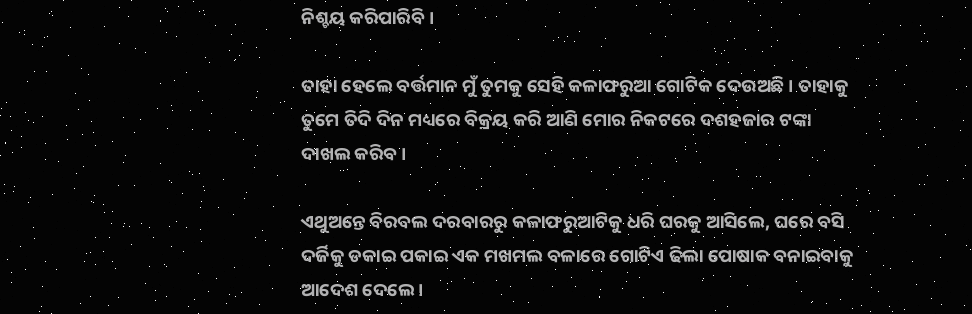ନିଶ୍ଚୟ କରିପାରିବି ।

ତାହା ହେଲେ ବର୍ତ୍ତମାନ ମୁଁ ତୁମକୁ ସେହି କଳାଫରୁଆ ଗୋଟିକ ଦେଉଅଛି । ତାହାକୁ ତୁମେ ତିଦି ଦିନ ମଧ୍ୟରେ ବିକ୍ରୟ କରି ଆଣି ମୋର ନିକଟରେ ଦଶହଜାର ଟଙ୍କା ଦାଖଲ କରିବ ।

ଏଥୁଅନ୍ତେ ବିରବଲ ଦରବାରରୁ କଳାଫରୁଆଟିକୁ ଧରି ଘରକୁ ଆସିଲେ, ଘରେ ବସି ଦର୍ଜିକୁ ଡକାଇ ପକାଇ ଏକ ମଖମଲ ବଳାରେ ଗୋଟିଏ ଢିଲା ପୋଷାକ ବନାଇବାକୁ ଆଦେଶ ଦେଲେ ।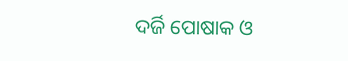ଦର୍ଜି ପୋଷାକ ଓ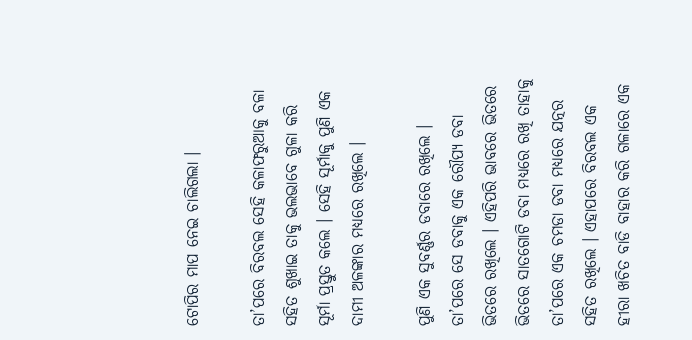ଟୋପିର ମାପ ନେଇ ଚାଲିଗଲା ।

ତା’ପରେ ବିରବଲ ସେହି କଳାଫରୁଆକୁ ବଳା ସହିତ ଶୁଖାଇ ତାକୁ ଭଲଭାବେ ଗୁଳା କରି ସୂର୍ମା ପ୍ରସ୍ତୁତ କଲେ । ସେହି ସୂର୍ମାକୁ ପୁଣି ଏକ ଦାମୀ ଅଳଙ୍କାର ମଧ୍ୟରେ ରଖିଲେ ।

ପୁଣି ଏକ ସୁବର୍ଣ୍ଣର ଡବାରେ ରଖିଲେ । ତା’ପରେ ସେ ଡବାକୁ ଏକ ରୌପ୍ୟ ଡବା ଭିତରେ ରଖିଲେ । ଏହିପରି ଭାବରେ ଭିତରେ ଭିତରେ ସାତଗୋଟି ଡବା ମଧ୍ୟରେ ରଖି ତାହାକୁ ତା’ପରେ ଏକ ଚମଡା ଡବା ମଧ୍ୟରେ ଯତ୍ନର ସହିତ ରଖିଲେ । ଏହାପରେ ବିରବଲ ଏକ ହୀରା ଖଚିତ ବାଡି ବାହାର କରି ଗଳାରେ ଏକ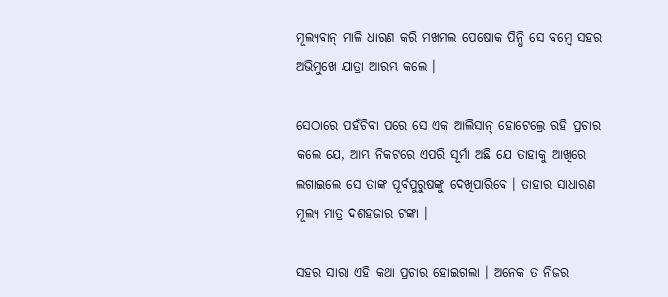ମୂଲ୍ୟବାନ୍ ମାଳି ଧାରଣ କରି ମଖମଲ ପେଷୋକ ପିନ୍ଧି ସେ ବମ୍ବେ ସହର ଅଭିମୁଖେ ଯାତ୍ରା ଆରମ୍ଭ କଲେ ।

ସେଠାରେ ପହଁଚିବା ପରେ ସେ ଏକ ଆଲିସାନ୍ ହୋଟେଲ୍ରେ ରହି ପ୍ରଚାର କଲେ ଯେ, ଆମ୍ଭ ନିକଟରେ ଏପରି ସୂର୍ମା ଅଛି ଯେ ତାହାକୁ ଆଖିରେ ଲଗାଇଲେ ସେ ତାଙ୍କ ପୂର୍ବପୁରୁଷଙ୍କୁ ଦେଖିପାରିବେ । ତାହାର ସାଧାରଣ ମୂଲ୍ୟ ମାତ୍ର ଦଶହଜାର ଟଙ୍କା ।

ସହର ସାରା ଏହି କଥା ପ୍ରଚାର ହୋଇଗଲା । ଅନେକ ତ ନିଜର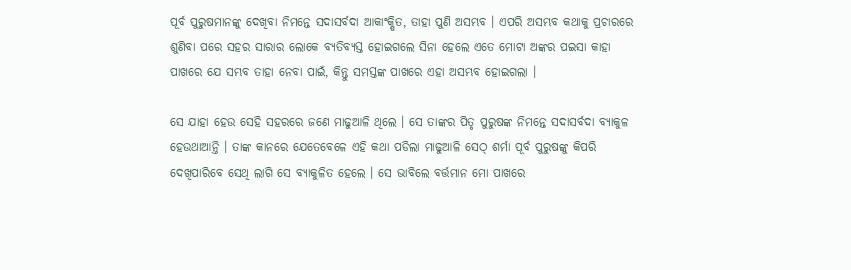ପୂର୍ବ ପୁରୁଷମାନଙ୍କୁ ଦେଖିବା ନିମନ୍ତେ ସଦାସର୍ବଦା ଆକାଂକ୍ଷିତ, ତାହା ପୁଣି ଅସମ୍ଭବ । ଏପରି ଅସମ୍ଭବ କଥାକୁ ପ୍ରଚାରରେ ଶୁଣିବା ପରେ ସହର ସାରାର ଲୋକେ ବ୍ୟତିବ୍ୟସ୍ତ ହୋଇଗଲେ ସିନା ହେଲେ ଏତେ ମୋଟା ଅଙ୍କର ପଇସା କାହା ପାଖରେ ଯେ ସମ୍ଭବ ତାହା ନେବା ପାଇଁ, କିନ୍ତୁ ସମସ୍ତଙ୍କ ପାଖରେ ଏହା ଅସମ୍ଭବ ହୋଇଗଲା ।

ସେ ଯାହା ହେଉ ସେହି ସହରରେ ଜଣେ ମାଢୁଆଳି ଥିଲେ । ସେ ତାଙ୍କର ପିତୃ ପୁରୁଷଙ୍କ ନିମନ୍ତେ ସଦାସର୍ବଦା ବ୍ୟାକୁଳ ହେଉଥାଆନ୍ତି । ତାଙ୍କ କାନରେ ଯେତେବେଳେ ଏହି କଥା ପଡିଲା ମାଢୁଆଳି ସେଠ୍ ଶର୍ମା ପୂର୍ବ ପୁରୁଷଙ୍କୁ କିପରି ଦେଖିପାରିବେ ସେଥି ଲାଗି ସେ ବ୍ୟାକୁଳିତ ହେଲେ । ସେ ଭାବିଲେ ବର୍ତ୍ତମାନ ମୋ ପାଖରେ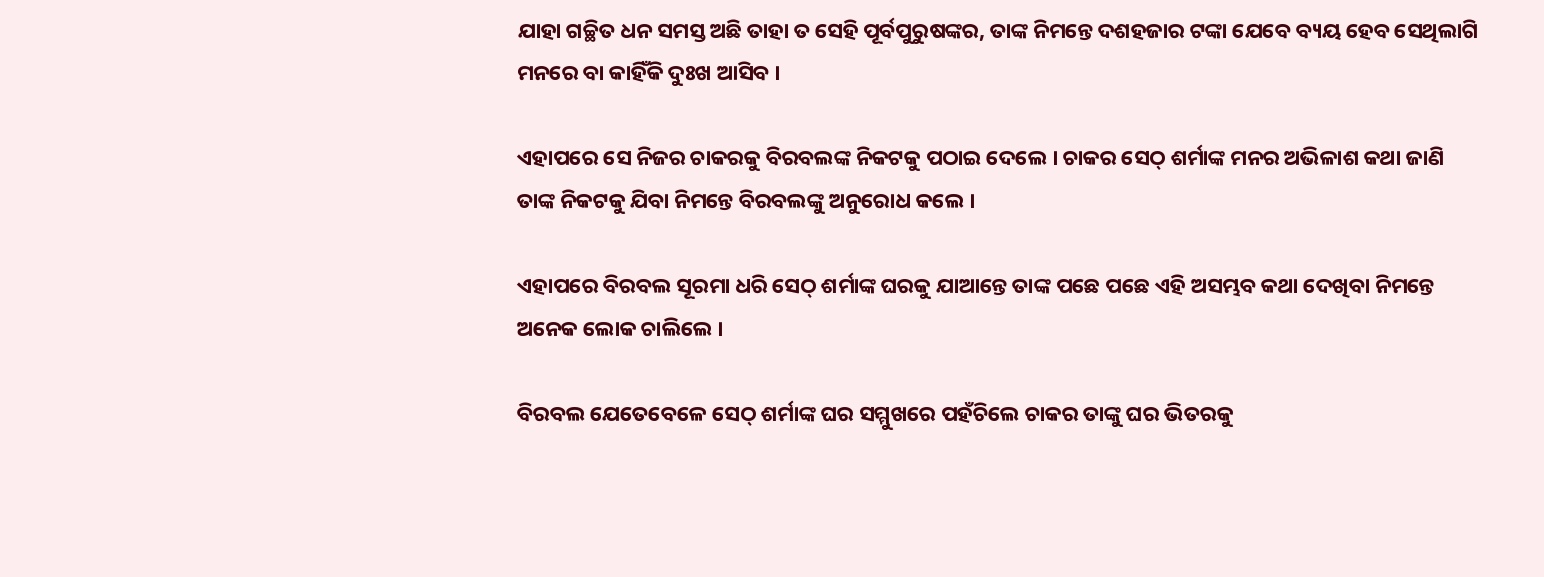ଯାହା ଗଚ୍ଛିତ ଧନ ସମସ୍ତ ଅଛି ତାହା ତ ସେହି ପୂର୍ବପୁରୁଷଙ୍କର, ତାଙ୍କ ନିମନ୍ତେ ଦଶହଜାର ଟଙ୍କା ଯେବେ ବ୍ୟୟ ହେବ ସେଥିଲାଗି ମନରେ ବା କାହିଁକି ଦୁଃଖ ଆସିବ ।

ଏହାପରେ ସେ ନିଜର ଚାକରକୁ ବିରବଲଙ୍କ ନିକଟକୁ ପଠାଇ ଦେଲେ । ଚାକର ସେଠ୍ ଶର୍ମାଙ୍କ ମନର ଅଭିଳାଶ କଥା ଜାଣି ତାଙ୍କ ନିକଟକୁ ଯିବା ନିମନ୍ତେ ବିରବଲଙ୍କୁ ଅନୁରୋଧ କଲେ ।

ଏହାପରେ ବିରବଲ ସୂରମା ଧରି ସେଠ୍ ଶର୍ମାଙ୍କ ଘରକୁ ଯାଆନ୍ତେ ତାଙ୍କ ପଛେ ପଛେ ଏହି ଅସମ୍ଭବ କଥା ଦେଖିବା ନିମନ୍ତେ ଅନେକ ଲୋକ ଚାଲିଲେ ।

ବିରବଲ ଯେତେବେଳେ ସେଠ୍ ଶର୍ମାଙ୍କ ଘର ସମ୍ମୁଖରେ ପହଁଚିଲେ ଚାକର ତାଙ୍କୁ ଘର ଭିତରକୁ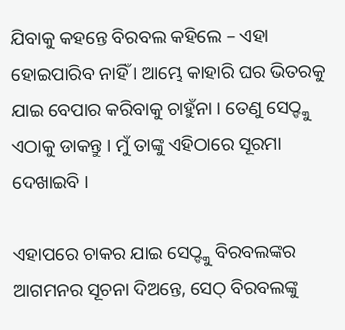ଯିବାକୁ କହନ୍ତେ ବିରବଲ କହିଲେ – ଏହା ହୋଇପାରିବ ନାହିଁ । ଆମ୍ଭେ କାହାରି ଘର ଭିତରକୁ ଯାଇ ବେପାର କରିବାକୁ ଚାହୁଁନା । ତେଣୁ ସେଠ୍ଙ୍କୁ ଏଠାକୁ ଡାକନ୍ତୁ । ମୁଁ ତାଙ୍କୁ ଏହିଠାରେ ସୂରମା ଦେଖାଇବି ।

ଏହାପରେ ଚାକର ଯାଇ ସେଠ୍ଙ୍କୁ ବିରବଲଙ୍କର ଆଗମନର ସୂଚନା ଦିଅନ୍ତେ, ସେଠ୍ ବିରବଲଙ୍କୁ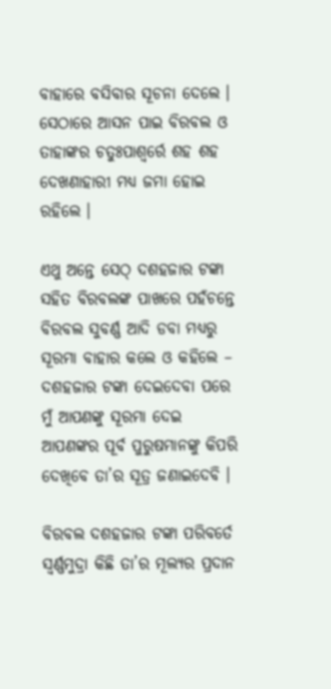ବାହାରେ ବସିବାର ସୂଚନା ଦେଲେ । ସେଠାରେ ଆସନ ପାଇ ବିରବଲ ଓ ତାହାଙ୍କର ଚତୁଃପାଶ୍ୱର୍ରେ ଶହ ଶହ ଦେଖଣାହାରୀ ମଧ୍ୟ ଜମା ହୋଇ ରହିଲେ ।

ଏଥୁ ଅନ୍ତେ ସେଠ୍ ଦଶହଜାର ଟଙ୍କା ସହିତ ବିରବଲଙ୍କ ପାଖରେ ପହଁଚନ୍ତେ ବିରବଲ ସୁବର୍ଣ୍ଣ ଆଦି ଡବା ମଧ୍ୟରୁ ସୂରମା ବାହାର କଲେ ଓ କହିଲେ – ଦଶହଜାର ଟଙ୍କା ଦେଇଦେବା ପରେ ମୁଁ ଆପଣଙ୍କୁ ସୂରମା ଦେଇ ଆପଣଙ୍କର ପୂର୍ବ ପୁରୁଷମାନଙ୍କୁ କିପରି ଦେଖିବେ ତା’ର ସୂତ୍ର ଜଣାଇଦେବି ।

ବିରବଲ ଦଶହଜାର ଟଙ୍କା ପରିବର୍ତେ ସ୍ୱର୍ଣ୍ଣମୁଦ୍ରା କିଛି ତା’ର ମୂଲ୍ୟର ପ୍ରଦାନ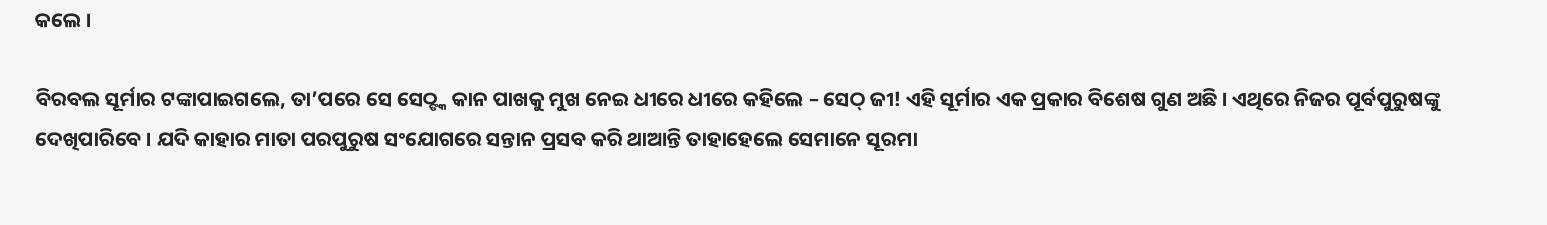କଲେ ।

ବିରବଲ ସୂର୍ମାର ଟଙ୍କାପାଇଗଲେ, ତା’ପରେ ସେ ସେଠ୍ଙ୍କ କାନ ପାଖକୁ ମୁଖ ନେଇ ଧୀରେ ଧୀରେ କହିଲେ – ସେଠ୍ ଜୀ! ଏହି ସୂର୍ମାର ଏକ ପ୍ରକାର ବିଶେଷ ଗୁଣ ଅଛି । ଏଥିରେ ନିଜର ପୂର୍ବପୁରୁଷଙ୍କୁ ଦେଖିପାରିବେ । ଯଦି କାହାର ମାତା ପରପୁରୁଷ ସଂଯୋଗରେ ସନ୍ତାନ ପ୍ରସବ କରି ଥାଆନ୍ତି ତାହାହେଲେ ସେମାନେ ସୂରମା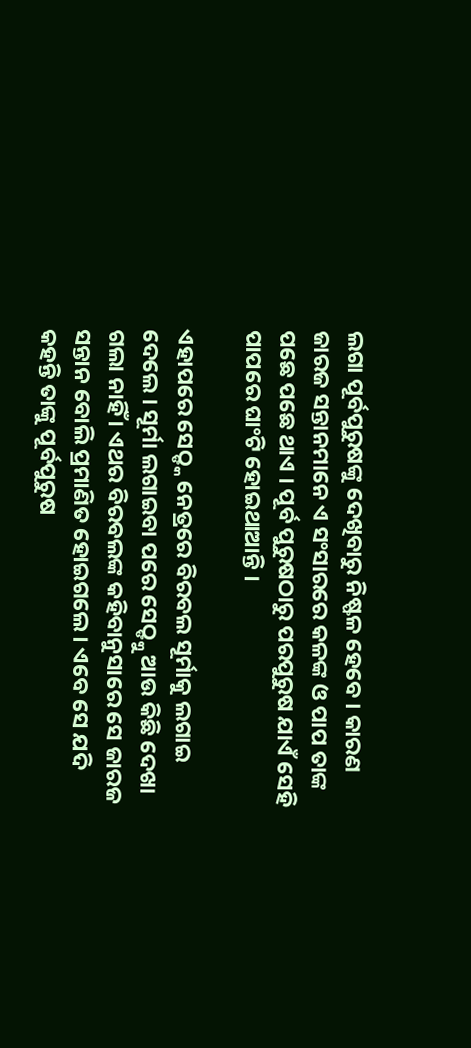ଲଗା ପୂର୍ବପୁରୁଷଙ୍କୁ ଦେଖିବାରୁ ନିଷ୍ଫଳ ହେବେ । କାରଣ ଜାରଜ ସନ୍ତାନମାନେ ଏ ସଂସାରରେ କଳଙ୍କ ଓ ପାପ ତାଙ୍କ ପଛେ ପଛେ ଥାଏ । ପୂର୍ବ ପୁରୁଷଠାରୁ ପରପୁରୁଷ ଯାଏଁ ସେହି ପାପରେ ଘାଂଟି ହୋଇଥାଆନ୍ତି ।

ଏହାପରେ ସେଠ୍ଙ୍କ ନେତ୍ରରେ ବିରବଲ ସୂର୍ମାକୁ ଲଗାଇ ଦେଲେ । ସୂର୍ମା ଲଗାଇବା ପରେ ସେଠ୍ଙ୍କୁ ଆଉ କିଛି ଦେଖା ଗଲା ନାହିଁ । ଏଥର ବିରବଲଙ୍କ କହିବାନୁସାରେ ସେ ଜାରଜ ସନ୍ତାନ ବୋଲି ପ୍ରମାଣିତ ହୋଇଗଲେ । ଏବେ ସେ ଯଦି କହନ୍ତି ତାଙ୍କୁ ପୂର୍ବପୁରୁଷ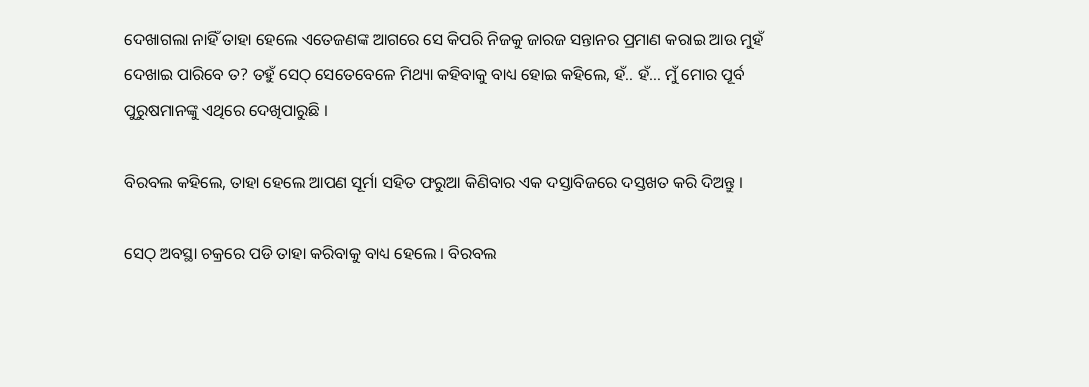ଦେଖାଗଲା ନାହିଁ ତାହା ହେଲେ ଏତେଜଣଙ୍କ ଆଗରେ ସେ କିପରି ନିଜକୁ ଜାରଜ ସନ୍ତାନର ପ୍ରମାଣ କରାଇ ଆଉ ମୁହଁ ଦେଖାଇ ପାରିବେ ତ? ତହୁଁ ସେଠ୍ ସେତେବେଳେ ମିଥ୍ୟା କହିବାକୁ ବାଧ୍ୟ ହୋଇ କହିଲେ, ହଁ.. ହଁ… ମୁଁ ମୋର ପୂର୍ବ ପୁରୁଷମାନଙ୍କୁ ଏଥିରେ ଦେଖିପାରୁଛି ।

ବିରବଲ କହିଲେ, ତାହା ହେଲେ ଆପଣ ସୂର୍ମା ସହିତ ଫରୁଆ କିଣିବାର ଏକ ଦସ୍ତାବିଜରେ ଦସ୍ତଖତ କରି ଦିଅନ୍ତୁ ।

ସେଠ୍ ଅବସ୍ଥା ଚକ୍ରରେ ପଡି ତାହା କରିବାକୁ ବାଧ୍ୟ ହେଲେ । ବିରବଲ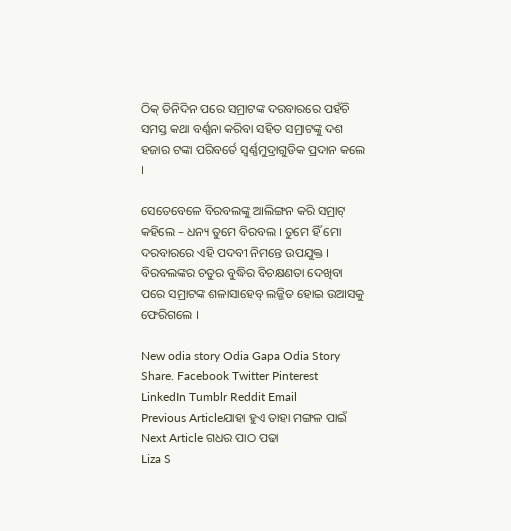ଠିକ୍ ତିନିଦିନ ପରେ ସମ୍ରାଟଙ୍କ ଦରବାରରେ ପହଁଚି ସମସ୍ତ କଥା ବର୍ଣ୍ଣନା କରିବା ସହିତ ସମ୍ରାଟଙ୍କୁ ଦଶ ହଜାର ଟଙ୍କା ପରିବର୍ତେ ସ୍ୱର୍ଣ୍ଣମୁଦ୍ରାଗୁଡିକ ପ୍ରଦାନ କଲେ ।

ସେତେବେଳେ ବିରବଲଙ୍କୁ ଆଲିଙ୍ଗନ କରି ସମ୍ରାଟ୍ କହିଲେ – ଧନ୍ୟ ତୁମେ ବିରବଲ । ତୁମେ ହିଁ ମୋ ଦରବାରରେ ଏହି ପଦବୀ ନିମନ୍ତେ ଉପଯୁକ୍ତ । ବିରବଲଙ୍କର ଚତୁର ବୁଦ୍ଧିର ବିଚକ୍ଷଣତା ଦେଖିବା ପରେ ସମ୍ରାଟଙ୍କ ଶଳାସାହେବ୍ ଲଜ୍ଜିତ ହୋଇ ଉଆସକୁ ଫେରିଗଲେ ।

New odia story Odia Gapa Odia Story
Share. Facebook Twitter Pinterest LinkedIn Tumblr Reddit Email
Previous Articleଯାହା ହୁଏ ତାହା ମଙ୍ଗଳ ପାଇଁ
Next Article ଗଧର ପାଠ ପଢା
Liza S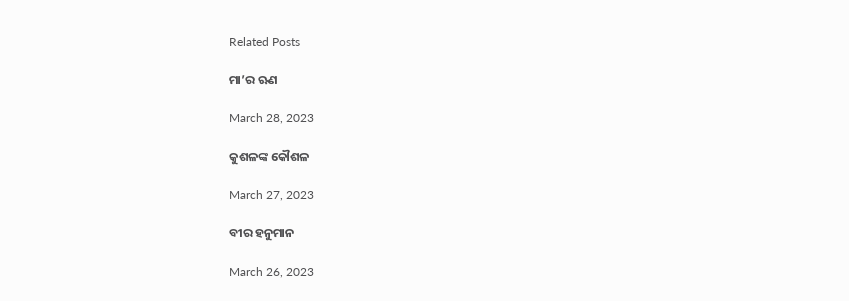Related Posts

ମା’ର ଋଣ

March 28, 2023

କୁଶଳଙ୍କ କୌଶଳ

March 27, 2023

ବୀର ହନୁମାନ

March 26, 2023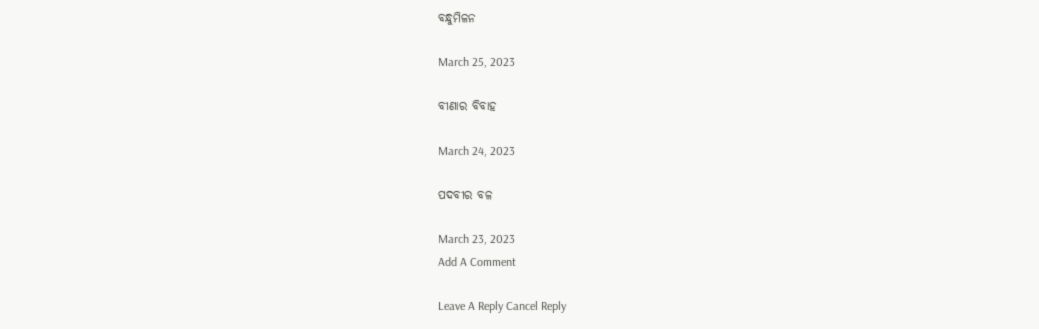ବନ୍ଧୁମିଳନ

March 25, 2023

ବୀଣାର ବିବାହ

March 24, 2023

ପଦବୀର ବଳ

March 23, 2023
Add A Comment

Leave A Reply Cancel Reply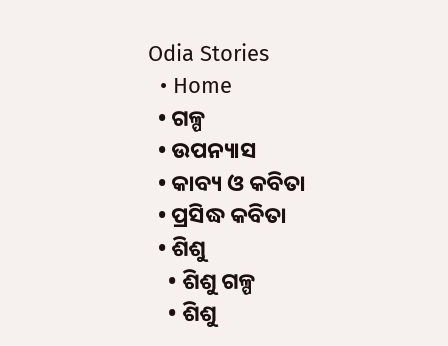Odia Stories
  • Home
  • ଗଳ୍ପ
  • ଉପନ୍ୟାସ
  • କାବ୍ୟ ଓ କବିତା
  • ପ୍ରସିଦ୍ଧ କବିତା
  • ଶିଶୁ
    • ଶିଶୁ ଗଳ୍ପ
    • ଶିଶୁ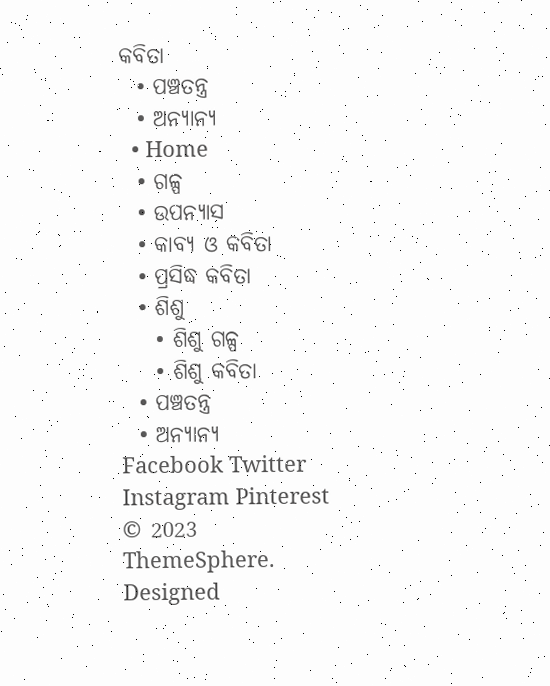କବିତା
  • ପଞ୍ଚତନ୍ତ୍ର
  • ଅନ୍ୟାନ୍ୟ
  • Home
  • ଗଳ୍ପ
  • ଉପନ୍ୟାସ
  • କାବ୍ୟ ଓ କବିତା
  • ପ୍ରସିଦ୍ଧ କବିତା
  • ଶିଶୁ
    • ଶିଶୁ ଗଳ୍ପ
    • ଶିଶୁ କବିତା
  • ପଞ୍ଚତନ୍ତ୍ର
  • ଅନ୍ୟାନ୍ୟ
Facebook Twitter Instagram Pinterest
© 2023 ThemeSphere. Designed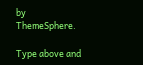by ThemeSphere.

Type above and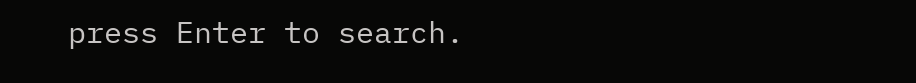press Enter to search.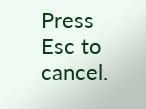Press Esc to cancel.